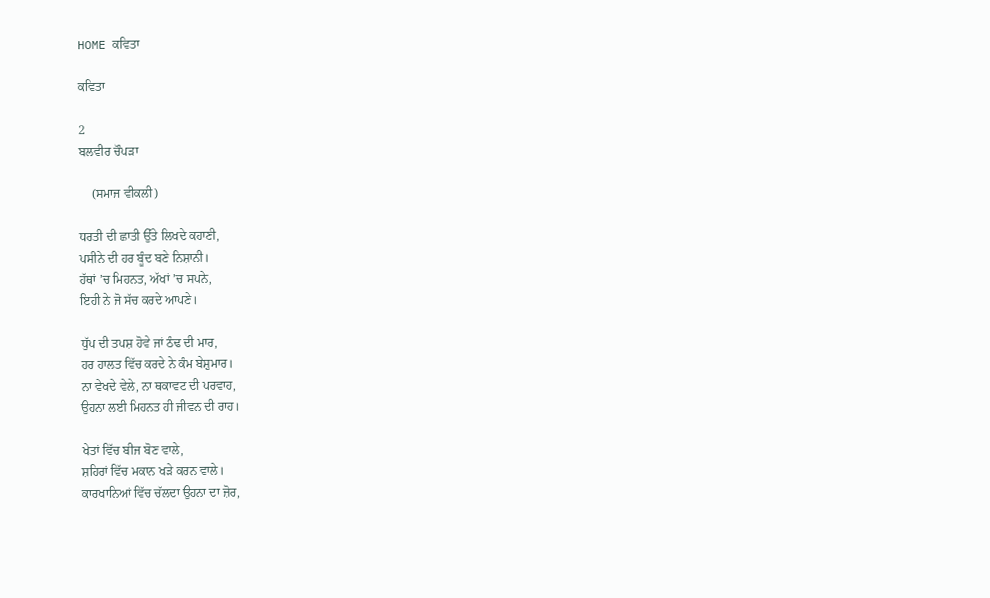HOME ਕਵਿਤਾ

ਕਵਿਤਾ

2
ਬਲਵੀਰ ਚੌਪੜਾ

    (ਸਮਾਜ ਵੀਕਲੀ)

ਧਰਤੀ ਦੀ ਛਾਤੀ ਉੱਤੇ ਲਿਖਦੇ ਕਹਾਣੀ,
ਪਸੀਨੇ ਦੀ ਹਰ ਬੂੰਦ ਬਣੇ ਨਿਸ਼ਾਨੀ।
ਹੱਥਾਂ ’ਚ ਮਿਹਨਤ, ਅੱਖਾਂ ’ਚ ਸਪਨੇ,
ਇਹੀ ਨੇ ਜੋ ਸੱਚ ਕਰਦੇ ਆਪਣੇ।

ਧੁੱਪ ਦੀ ਤਪਸ਼ ਹੋਵੇ ਜਾਂ ਠੰਢ ਦੀ ਮਾਰ,
ਹਰ ਹਾਲਤ ਵਿੱਚ ਕਰਦੇ ਨੇ ਕੰਮ ਬੇਸ਼ੁਮਾਰ।
ਨਾ ਵੇਖਦੇ ਵੇਲੇ, ਨਾ ਥਕਾਵਟ ਦੀ ਪਰਵਾਹ,
ਉਹਨਾ ਲਈ ਮਿਹਨਤ ਹੀ ਜੀਵਨ ਦੀ ਰਾਹ।

ਖੇਤਾਂ ਵਿੱਚ ਬੀਜ ਬੋਣ ਵਾਲੇ,
ਸ਼ਹਿਰਾਂ ਵਿੱਚ ਮਕਾਨ ਖੜੇ ਕਰਨ ਵਾਲੇ।
ਕਾਰਖਾਨਿਆਂ ਵਿੱਚ ਚੱਲਦਾ ਉਹਨਾ ਦਾ ਜ਼ੋਰ,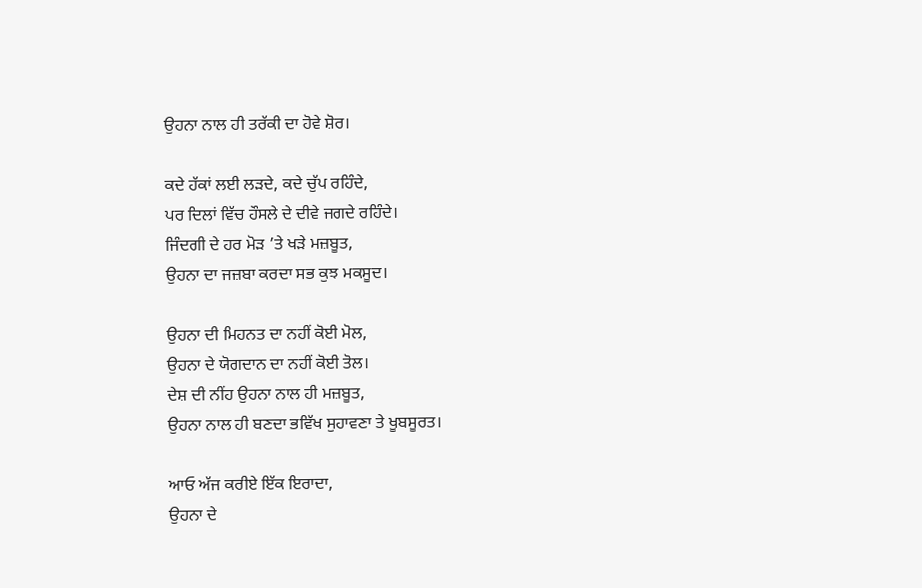ਉਹਨਾ ਨਾਲ ਹੀ ਤਰੱਕੀ ਦਾ ਹੋਵੇ ਸ਼ੋਰ।

ਕਦੇ ਹੱਕਾਂ ਲਈ ਲੜਦੇ, ਕਦੇ ਚੁੱਪ ਰਹਿੰਦੇ,
ਪਰ ਦਿਲਾਂ ਵਿੱਚ ਹੌਸਲੇ ਦੇ ਦੀਵੇ ਜਗਦੇ ਰਹਿੰਦੇ।
ਜਿੰਦਗੀ ਦੇ ਹਰ ਮੋੜ ’ਤੇ ਖੜੇ ਮਜ਼ਬੂਤ,
ਉਹਨਾ ਦਾ ਜਜ਼ਬਾ ਕਰਦਾ ਸਭ ਕੁਝ ਮਕਸੂਦ।

ਉਹਨਾ ਦੀ ਮਿਹਨਤ ਦਾ ਨਹੀਂ ਕੋਈ ਮੋਲ,
ਉਹਨਾ ਦੇ ਯੋਗਦਾਨ ਦਾ ਨਹੀਂ ਕੋਈ ਤੋਲ।
ਦੇਸ਼ ਦੀ ਨੀਂਹ ਉਹਨਾ ਨਾਲ ਹੀ ਮਜ਼ਬੂਤ,
ਉਹਨਾ ਨਾਲ ਹੀ ਬਣਦਾ ਭਵਿੱਖ ਸੁਹਾਵਣਾ ਤੇ ਖੂਬਸੂਰਤ।

ਆਓ ਅੱਜ ਕਰੀਏ ਇੱਕ ਇਰਾਦਾ,
ਉਹਨਾ ਦੇ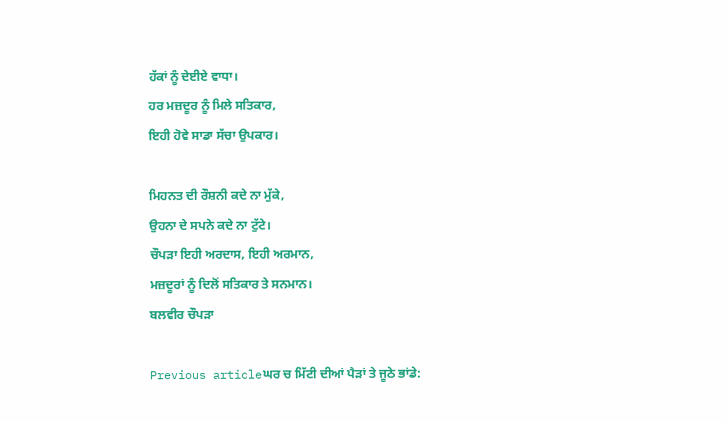ਹੱਕਾਂ ਨੂੰ ਦੇਈਏ ਵਾਧਾ।
ਹਰ ਮਜ਼ਦੂਰ ਨੂੰ ਮਿਲੇ ਸਤਿਕਾਰ,
ਇਹੀ ਹੋਵੇ ਸਾਡਾ ਸੱਚਾ ਉਪਕਾਰ।

ਮਿਹਨਤ ਦੀ ਰੌਸ਼ਨੀ ਕਦੇ ਨਾ ਮੁੱਕੇ,
ਉਹਨਾ ਦੇ ਸਪਨੇ ਕਦੇ ਨਾ ਟੁੱਟੇ।
ਚੌਪੜਾ ਇਹੀ ਅਰਦਾਸ, ਇਹੀ ਅਰਮਾਨ,
ਮਜ਼ਦੂਰਾਂ ਨੂੰ ਦਿਲੋਂ ਸਤਿਕਾਰ ਤੇ ਸਨਮਾਨ।
ਬਲਵੀਰ ਚੌਪੜਾ

Previous articleਘਰ ਚ ਮਿੱਟੀ ਦੀਆਂ ਪੈੜਾਂ ਤੇ ਜੂਠੇ ਭਾਂਡੇ: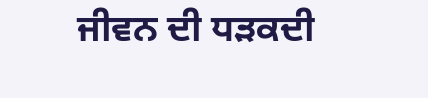ਜੀਵਨ ਦੀ ਧੜਕਦੀ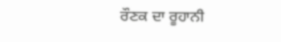ਰੌਣਕ ਦਾ ਰੂਹਾਨੀ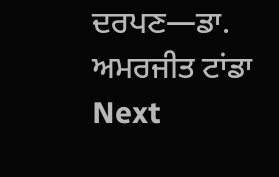ਦਰਪਣ—ਡਾ. ਅਮਰਜੀਤ ਟਾਂਡਾ
Next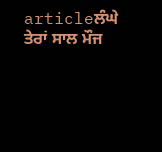articleਲੰਘੇ ਤੇਰਾਂ ਸਾਲ ਮੌਜ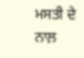ਮਸਤੀ ਦੇ ਨਾਲ਼